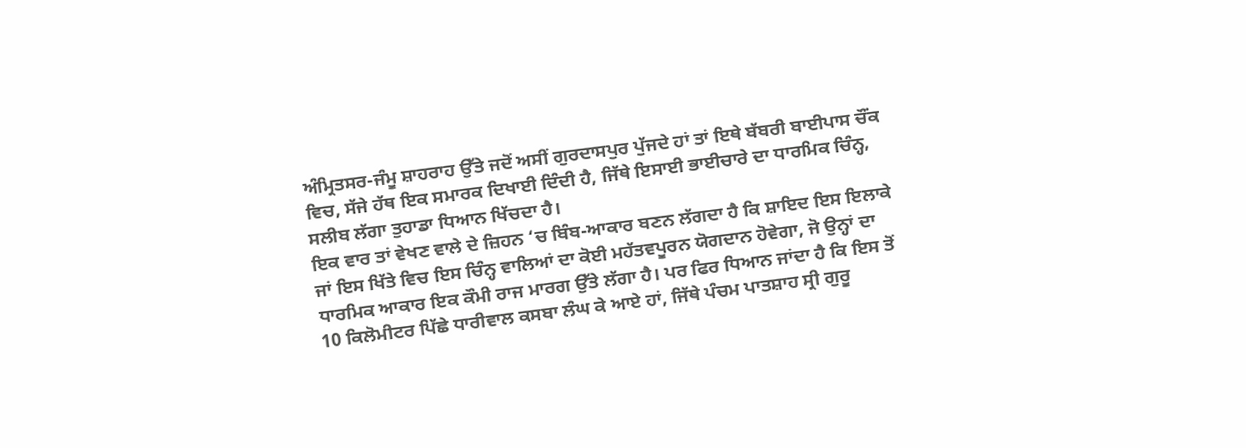ਅੰਮ੍ਰਿਤਸਰ-ਜੰਮੂ ਸ਼ਾਹਰਾਹ ਉੱਤੇ ਜਦੋਂ ਅਸੀਂ ਗੁਰਦਾਸਪੁਰ ਪੁੱਜਦੇ ਹਾਂ ਤਾਂ ਇਥੇ ਬੱਬਰੀ ਬਾਈਪਾਸ ਚੌਂਕ ਵਿਚ, ਸੱਜੇ ਹੱਥ ਇਕ ਸਮਾਰਕ ਦਿਖਾਈ ਦਿੰਦੀ ਹੈ, ਜਿੱਥੇ ਇਸਾਈ ਭਾਈਚਾਰੇ ਦਾ ਧਾਰਮਿਕ ਚਿੰਨ੍ਹ, ਸਲੀਬ ਲੱਗਾ ਤੁਹਾਡਾ ਧਿਆਨ ਖਿੱਚਦਾ ਹੈ।
ਇਕ ਵਾਰ ਤਾਂ ਵੇਖਣ ਵਾਲੇ ਦੇ ਜ਼ਿਹਨ ‘ਚ ਬਿੰਬ-ਆਕਾਰ ਬਣਨ ਲੱਗਦਾ ਹੈ ਕਿ ਸ਼ਾਇਦ ਇਸ ਇਲਾਕੇ ਜਾਂ ਇਸ ਖਿੱਤੇ ਵਿਚ ਇਸ ਚਿੰਨ੍ਹ ਵਾਲਿਆਂ ਦਾ ਕੋਈ ਮਹੱਤਵਪੂਰਨ ਯੋਗਦਾਨ ਹੋਵੇਗਾ, ਜੋ ਉਨ੍ਹਾਂ ਦਾ ਧਾਰਮਿਕ ਆਕਾਰ ਇਕ ਕੌਮੀ ਰਾਜ ਮਾਰਗ ਉੱਤੇ ਲੱਗਾ ਹੈ। ਪਰ ਫਿਰ ਧਿਆਨ ਜਾਂਦਾ ਹੈ ਕਿ ਇਸ ਤੋਂ 10 ਕਿਲੋਮੀਟਰ ਪਿੱਛੇ ਧਾਰੀਵਾਲ ਕਸਬਾ ਲੰਘ ਕੇ ਆਏ ਹਾਂ, ਜਿੱਥੇ ਪੰਚਮ ਪਾਤਸ਼ਾਹ ਸ੍ਰੀ ਗੁਰੂ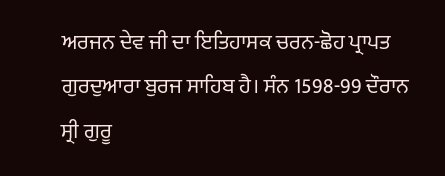ਅਰਜਨ ਦੇਵ ਜੀ ਦਾ ਇਤਿਹਾਸਕ ਚਰਨ-ਛੋਹ ਪ੍ਰਾਪਤ ਗੁਰਦੁਆਰਾ ਬੁਰਜ ਸਾਹਿਬ ਹੈ। ਸੰਨ 1598-99 ਦੌਰਾਨ ਸ੍ਰੀ ਗੁਰੂ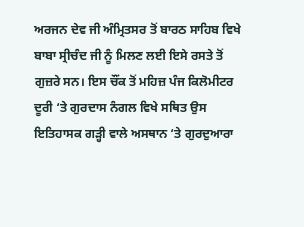ਅਰਜਨ ਦੇਵ ਜੀ ਅੰਮ੍ਰਿਤਸਰ ਤੋਂ ਬਾਰਠ ਸਾਹਿਬ ਵਿਖੇ ਬਾਬਾ ਸ੍ਰੀਚੰਦ ਜੀ ਨੂੰ ਮਿਲਣ ਲਈ ਇਸੇ ਰਸਤੇ ਤੋਂ ਗੁਜ਼ਰੇ ਸਨ। ਇਸ ਚੌਂਕ ਤੋਂ ਮਹਿਜ਼ ਪੰਜ ਕਿਲੋਮੀਟਰ ਦੂਰੀ ‘ਤੇ ਗੁਰਦਾਸ ਨੰਗਲ ਵਿਖੇ ਸਥਿਤ ਉਸ ਇਤਿਹਾਸਕ ਗੜ੍ਹੀ ਵਾਲੇ ਅਸਥਾਨ ‘ਤੇ ਗੁਰਦੁਆਰਾ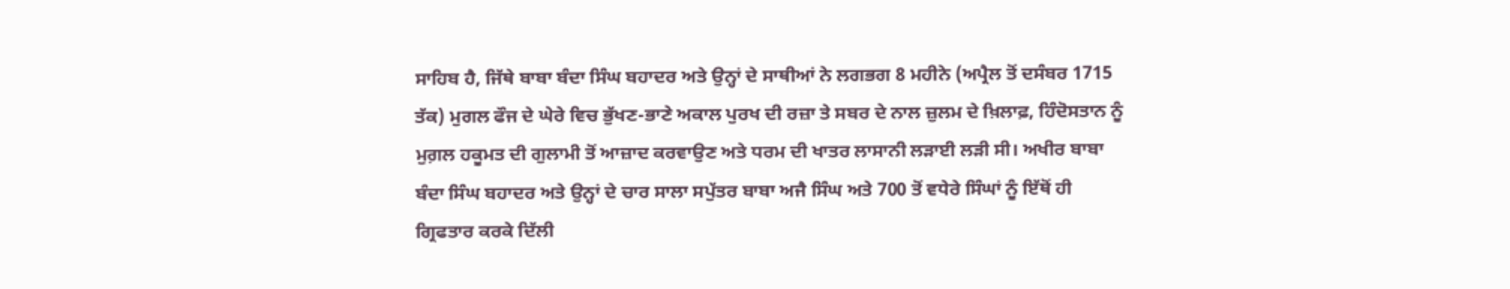ਸਾਹਿਬ ਹੈ, ਜਿੱਥੇ ਬਾਬਾ ਬੰਦਾ ਸਿੰਘ ਬਹਾਦਰ ਅਤੇ ਉਨ੍ਹਾਂ ਦੇ ਸਾਥੀਆਂ ਨੇ ਲਗਭਗ 8 ਮਹੀਨੇ (ਅਪ੍ਰੈਲ ਤੋਂ ਦਸੰਬਰ 1715 ਤੱਕ) ਮੁਗਲ ਫੌਜ ਦੇ ਘੇਰੇ ਵਿਚ ਭੁੱਖਣ-ਭਾਣੇ ਅਕਾਲ ਪੁਰਖ ਦੀ ਰਜ਼ਾ ਤੇ ਸਬਰ ਦੇ ਨਾਲ ਜ਼ੁਲਮ ਦੇ ਖ਼ਿਲਾਫ਼, ਹਿੰਦੋਸਤਾਨ ਨੂੰ ਮੁਗ਼ਲ ਹਕੂਮਤ ਦੀ ਗੁਲਾਮੀ ਤੋਂ ਆਜ਼ਾਦ ਕਰਵਾਉਣ ਅਤੇ ਧਰਮ ਦੀ ਖਾਤਰ ਲਾਸਾਨੀ ਲੜਾਈ ਲੜੀ ਸੀ। ਅਖੀਰ ਬਾਬਾ ਬੰਦਾ ਸਿੰਘ ਬਹਾਦਰ ਅਤੇ ਉਨ੍ਹਾਂ ਦੇ ਚਾਰ ਸਾਲਾ ਸਪੁੱਤਰ ਬਾਬਾ ਅਜੈ ਸਿੰਘ ਅਤੇ 700 ਤੋਂ ਵਧੇਰੇ ਸਿੰਘਾਂ ਨੂੰ ਇੱਥੋਂ ਹੀ ਗ੍ਰਿਫਤਾਰ ਕਰਕੇ ਦਿੱਲੀ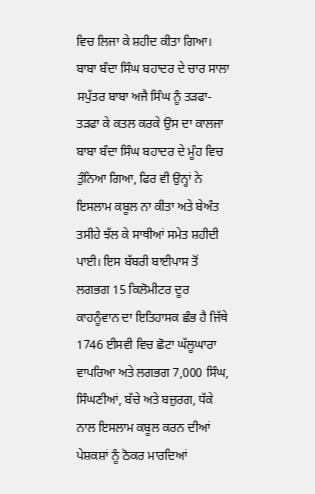ਵਿਚ ਲਿਜਾ ਕੇ ਸ਼ਹੀਦ ਕੀਤਾ ਗਿਆ।
ਬਾਬਾ ਬੰਦਾ ਸਿੰਘ ਬਹਾਦਰ ਦੇ ਚਾਰ ਸਾਲਾ ਸਪੁੱਤਰ ਬਾਬਾ ਅਜੈ ਸਿੰਘ ਨੂੰ ਤੜਫਾ-ਤੜਫਾ ਕੇ ਕਤਲ ਕਰਕੇ ਉਸ ਦਾ ਕਾਲਜਾ ਬਾਬਾ ਬੰਦਾ ਸਿੰਘ ਬਹਾਦਰ ਦੇ ਮੂੰਹ ਵਿਚ ਤੁੰਨਿਆ ਗਿਆ, ਫਿਰ ਵੀ ਉਨ੍ਹਾਂ ਨੇ ਇਸਲਾਮ ਕਬੂਲ ਨਾ ਕੀਤਾ ਅਤੇ ਬੇਅੰਤ ਤਸੀਹੇ ਝੱਲ ਕੇ ਸਾਥੀਆਂ ਸਮੇਤ ਸ਼ਹੀਦੀ ਪਾਈ। ਇਸ ਬੱਬਰੀ ਬਾਈਪਾਸ ਤੋਂ ਲਗਭਗ 15 ਕਿਲੋਮੀਟਰ ਦੂਰ ਕਾਹਨੂੰਵਾਨ ਦਾ ਇਤਿਹਾਸਕ ਛੰਭ ਹੈ ਜਿੱਥੇ 1746 ਈਸਵੀ ਵਿਚ ਛੋਟਾ ਘੱਲੂਘਾਰਾ ਵਾਪਰਿਆ ਅਤੇ ਲਗਭਗ 7,000 ਸਿੰਘ, ਸਿੰਘਣੀਆਂ, ਬੱਚੇ ਅਤੇ ਬਜ਼ੁਰਗ, ਧੱਕੇ ਨਾਲ ਇਸਲਾਮ ਕਬੂਲ ਕਰਨ ਦੀਆਂ ਪੇਸ਼ਕਸ਼ਾਂ ਨੂੰ ਠੋਕਰ ਮਾਰਦਿਆਂ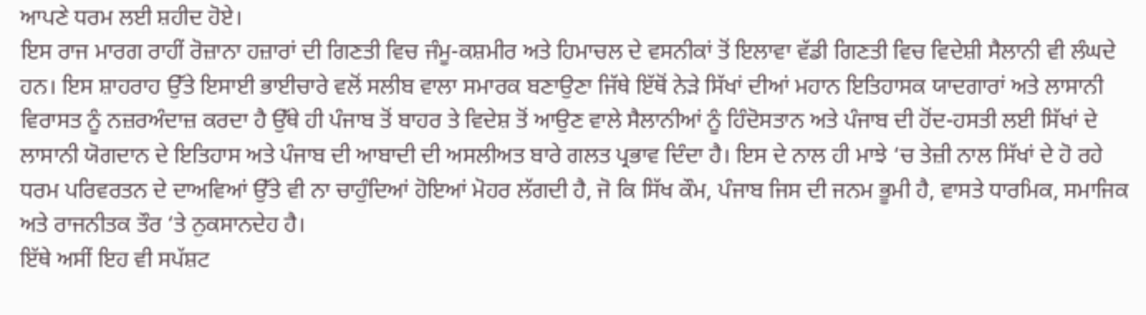ਆਪਣੇ ਧਰਮ ਲਈ ਸ਼ਹੀਦ ਹੋਏ।
ਇਸ ਰਾਜ ਮਾਰਗ ਰਾਹੀਂ ਰੋਜ਼ਾਨਾ ਹਜ਼ਾਰਾਂ ਦੀ ਗਿਣਤੀ ਵਿਚ ਜੰਮੂ-ਕਸ਼ਮੀਰ ਅਤੇ ਹਿਮਾਚਲ ਦੇ ਵਸਨੀਕਾਂ ਤੋਂ ਇਲਾਵਾ ਵੱਡੀ ਗਿਣਤੀ ਵਿਚ ਵਿਦੇਸ਼ੀ ਸੈਲਾਨੀ ਵੀ ਲੰਘਦੇ ਹਨ। ਇਸ ਸ਼ਾਹਰਾਹ ਉੱਤੇ ਇਸਾਈ ਭਾਈਚਾਰੇ ਵਲੋਂ ਸਲੀਬ ਵਾਲਾ ਸਮਾਰਕ ਬਣਾਉਣਾ ਜਿੱਥੇ ਇੱਥੋਂ ਨੇੜੇ ਸਿੱਖਾਂ ਦੀਆਂ ਮਹਾਨ ਇਤਿਹਾਸਕ ਯਾਦਗਾਰਾਂ ਅਤੇ ਲਾਸਾਨੀ ਵਿਰਾਸਤ ਨੂੰ ਨਜ਼ਰਅੰਦਾਜ਼ ਕਰਦਾ ਹੈ ਉੱਥੇ ਹੀ ਪੰਜਾਬ ਤੋਂ ਬਾਹਰ ਤੇ ਵਿਦੇਸ਼ ਤੋਂ ਆਉਣ ਵਾਲੇ ਸੈਲਾਨੀਆਂ ਨੂੰ ਹਿੰਦੋਸਤਾਨ ਅਤੇ ਪੰਜਾਬ ਦੀ ਹੋਂਦ-ਹਸਤੀ ਲਈ ਸਿੱਖਾਂ ਦੇ ਲਾਸਾਨੀ ਯੋਗਦਾਨ ਦੇ ਇਤਿਹਾਸ ਅਤੇ ਪੰਜਾਬ ਦੀ ਆਬਾਦੀ ਦੀ ਅਸਲੀਅਤ ਬਾਰੇ ਗਲਤ ਪ੍ਰਭਾਵ ਦਿੰਦਾ ਹੈ। ਇਸ ਦੇ ਨਾਲ ਹੀ ਮਾਝੇ ‘ਚ ਤੇਜ਼ੀ ਨਾਲ ਸਿੱਖਾਂ ਦੇ ਹੋ ਰਹੇ ਧਰਮ ਪਰਿਵਰਤਨ ਦੇ ਦਾਅਵਿਆਂ ਉੱਤੇ ਵੀ ਨਾ ਚਾਹੁੰਦਿਆਂ ਹੋਇਆਂ ਮੋਹਰ ਲੱਗਦੀ ਹੈ, ਜੋ ਕਿ ਸਿੱਖ ਕੌਮ, ਪੰਜਾਬ ਜਿਸ ਦੀ ਜਨਮ ਭੂਮੀ ਹੈ, ਵਾਸਤੇ ਧਾਰਮਿਕ, ਸਮਾਜਿਕ ਅਤੇ ਰਾਜਨੀਤਕ ਤੌਰ ‘ਤੇ ਨੁਕਸਾਨਦੇਹ ਹੈ।
ਇੱਥੇ ਅਸੀਂ ਇਹ ਵੀ ਸਪੱਸ਼ਟ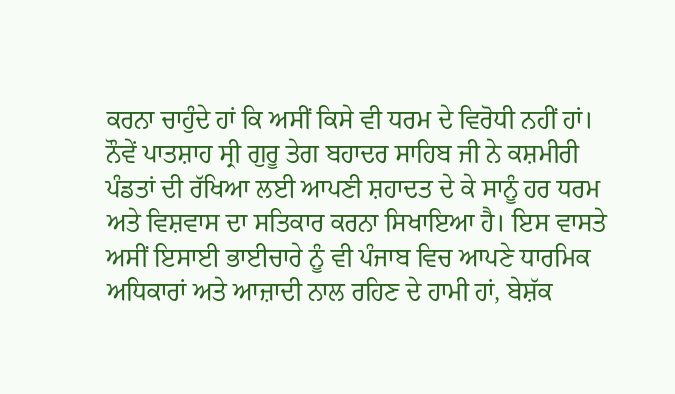ਕਰਨਾ ਚਾਹੁੰਦੇ ਹਾਂ ਕਿ ਅਸੀਂ ਕਿਸੇ ਵੀ ਧਰਮ ਦੇ ਵਿਰੋਧੀ ਨਹੀਂ ਹਾਂ। ਨੌਵੇਂ ਪਾਤਸ਼ਾਹ ਸ੍ਰੀ ਗੁਰੂ ਤੇਗ ਬਹਾਦਰ ਸਾਹਿਬ ਜੀ ਨੇ ਕਸ਼ਮੀਰੀ ਪੰਡਤਾਂ ਦੀ ਰੱਖਿਆ ਲਈ ਆਪਣੀ ਸ਼ਹਾਦਤ ਦੇ ਕੇ ਸਾਨੂੰ ਹਰ ਧਰਮ ਅਤੇ ਵਿਸ਼ਵਾਸ ਦਾ ਸਤਿਕਾਰ ਕਰਨਾ ਸਿਖਾਇਆ ਹੈ। ਇਸ ਵਾਸਤੇ ਅਸੀਂ ਇਸਾਈ ਭਾਈਚਾਰੇ ਨੂੰ ਵੀ ਪੰਜਾਬ ਵਿਚ ਆਪਣੇ ਧਾਰਮਿਕ ਅਧਿਕਾਰਾਂ ਅਤੇ ਆਜ਼ਾਦੀ ਨਾਲ ਰਹਿਣ ਦੇ ਹਾਮੀ ਹਾਂ, ਬੇਸ਼ੱਕ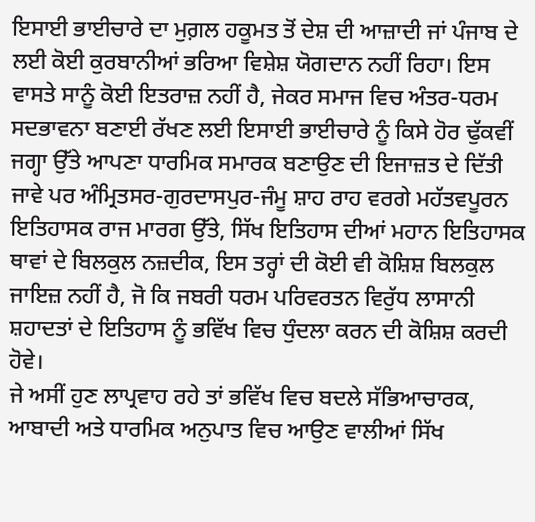ਇਸਾਈ ਭਾਈਚਾਰੇ ਦਾ ਮੁਗ਼ਲ ਹਕੂਮਤ ਤੋਂ ਦੇਸ਼ ਦੀ ਆਜ਼ਾਦੀ ਜਾਂ ਪੰਜਾਬ ਦੇ ਲਈ ਕੋਈ ਕੁਰਬਾਨੀਆਂ ਭਰਿਆ ਵਿਸ਼ੇਸ਼ ਯੋਗਦਾਨ ਨਹੀਂ ਰਿਹਾ। ਇਸ ਵਾਸਤੇ ਸਾਨੂੰ ਕੋਈ ਇਤਰਾਜ਼ ਨਹੀਂ ਹੈ, ਜੇਕਰ ਸਮਾਜ ਵਿਚ ਅੰਤਰ-ਧਰਮ ਸਦਭਾਵਨਾ ਬਣਾਈ ਰੱਖਣ ਲਈ ਇਸਾਈ ਭਾਈਚਾਰੇ ਨੂੰ ਕਿਸੇ ਹੋਰ ਢੁੱਕਵੀਂ ਜਗ੍ਹਾ ਉੱਤੇ ਆਪਣਾ ਧਾਰਮਿਕ ਸਮਾਰਕ ਬਣਾਉਣ ਦੀ ਇਜਾਜ਼ਤ ਦੇ ਦਿੱਤੀ ਜਾਵੇ ਪਰ ਅੰਮ੍ਰਿਤਸਰ-ਗੁਰਦਾਸਪੁਰ-ਜੰਮੂ ਸ਼ਾਹ ਰਾਹ ਵਰਗੇ ਮਹੱਤਵਪੂਰਨ ਇਤਿਹਾਸਕ ਰਾਜ ਮਾਰਗ ਉੱਤੇ, ਸਿੱਖ ਇਤਿਹਾਸ ਦੀਆਂ ਮਹਾਨ ਇਤਿਹਾਸਕ ਥਾਵਾਂ ਦੇ ਬਿਲਕੁਲ ਨਜ਼ਦੀਕ, ਇਸ ਤਰ੍ਹਾਂ ਦੀ ਕੋਈ ਵੀ ਕੋਸ਼ਿਸ਼ ਬਿਲਕੁਲ ਜਾਇਜ਼ ਨਹੀਂ ਹੈ, ਜੋ ਕਿ ਜਬਰੀ ਧਰਮ ਪਰਿਵਰਤਨ ਵਿਰੁੱਧ ਲਾਸਾਨੀ ਸ਼ਹਾਦਤਾਂ ਦੇ ਇਤਿਹਾਸ ਨੂੰ ਭਵਿੱਖ ਵਿਚ ਧੁੰਦਲਾ ਕਰਨ ਦੀ ਕੋਸ਼ਿਸ਼ ਕਰਦੀ ਹੋਵੇ।
ਜੇ ਅਸੀਂ ਹੁਣ ਲਾਪ੍ਰਵਾਹ ਰਹੇ ਤਾਂ ਭਵਿੱਖ ਵਿਚ ਬਦਲੇ ਸੱਭਿਆਚਾਰਕ, ਆਬਾਦੀ ਅਤੇ ਧਾਰਮਿਕ ਅਨੁਪਾਤ ਵਿਚ ਆਉਣ ਵਾਲੀਆਂ ਸਿੱਖ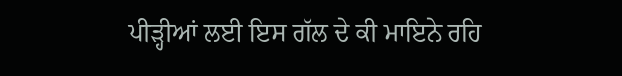ਪੀੜ੍ਹੀਆਂ ਲਈ ਇਸ ਗੱਲ ਦੇ ਕੀ ਮਾਇਨੇ ਰਹਿ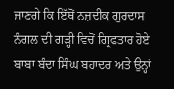ਜਾਣਗੇ ਕਿ ਇੱਥੋਂ ਨਜ਼ਦੀਕ ਗੁਰਦਾਸ ਨੰਗਲ ਦੀ ਗੜ੍ਹੀ ਵਿਚੋਂ ਗ੍ਰਿਫਤਾਰ ਹੋਏ ਬਾਬਾ ਬੰਦਾ ਸਿੰਘ ਬਹਾਦਰ ਅਤੇ ਉਨ੍ਹਾਂ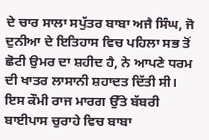ਦੇ ਚਾਰ ਸਾਲਾ ਸਪੁੱਤਰ ਬਾਬਾ ਅਜੈ ਸਿੰਘ, ਜੋ ਦੁਨੀਆ ਦੇ ਇਤਿਹਾਸ ਵਿਚ ਪਹਿਲਾ ਸਭ ਤੋਂ ਛੋਟੀ ਉਮਰ ਦਾ ਸ਼ਹੀਦ ਹੈ, ਨੇ ਆਪਣੇ ਧਰਮ ਦੀ ਖਾਤਰ ਲਾਸਾਨੀ ਸ਼ਹਾਦਤ ਦਿੱਤੀ ਸੀ।
ਇਸ ਕੌਮੀ ਰਾਜ ਮਾਰਗ ਉੱਤੇ ਬੱਬਰੀ ਬਾਈਪਾਸ ਚੁਰਾਹੇ ਵਿਚ ਬਾਬਾ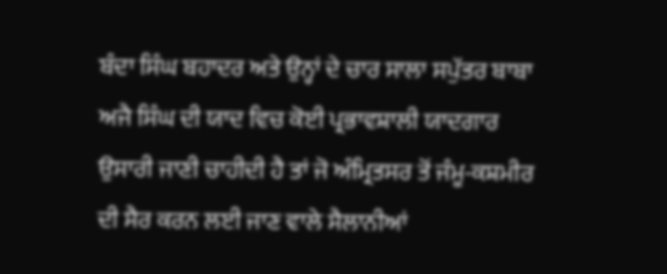ਬੰਦਾ ਸਿੰਘ ਬਹਾਦਰ ਅਤੇ ਉਨ੍ਹਾਂ ਦੇ ਚਾਰ ਸਾਲਾ ਸਪੁੱਤਰ ਬਾਬਾ ਅਜੈ ਸਿੰਘ ਦੀ ਯਾਦ ਵਿਚ ਕੋਈ ਪ੍ਰਭਾਵਸ਼ਾਲੀ ਯਾਦਗਾਰ ਉਸਾਰੀ ਜਾਣੀ ਚਾਹੀਦੀ ਹੈ ਤਾਂ ਜੋ ਅੰਮ੍ਰਿਤਸਰ ਤੋਂ ਜੰਮੂ-ਕਸ਼ਮੀਰ ਦੀ ਸੈਰ ਕਰਨ ਲਈ ਜਾਣ ਵਾਲੇ ਸੈਲਾਨੀਆਂ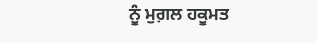ਨੂੰ ਮੁਗ਼ਲ ਹਕੂਮਤ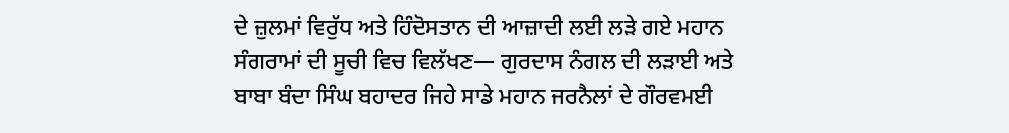ਦੇ ਜ਼ੁਲਮਾਂ ਵਿਰੁੱਧ ਅਤੇ ਹਿੰਦੋਸਤਾਨ ਦੀ ਆਜ਼ਾਦੀ ਲਈ ਲੜੇ ਗਏ ਮਹਾਨ ਸੰਗਰਾਮਾਂ ਦੀ ਸੂਚੀ ਵਿਚ ਵਿਲੱਖਣ— ਗੁਰਦਾਸ ਨੰਗਲ ਦੀ ਲੜਾਈ ਅਤੇ ਬਾਬਾ ਬੰਦਾ ਸਿੰਘ ਬਹਾਦਰ ਜਿਹੇ ਸਾਡੇ ਮਹਾਨ ਜਰਨੈਲਾਂ ਦੇ ਗੌਰਵਮਈ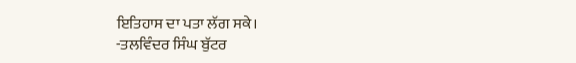ਇਤਿਹਾਸ ਦਾ ਪਤਾ ਲੱਗ ਸਕੇ।
-ਤਲਵਿੰਦਰ ਸਿੰਘ ਬੁੱਟਰ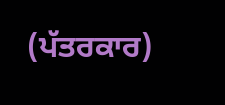(ਪੱਤਰਕਾਰ)